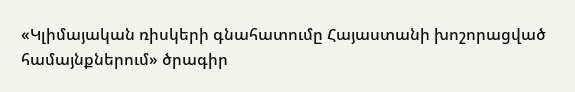«Կլիմայական ռիսկերի գնահատումը Հայաստանի խոշորացված համայնքներում» ծրագիր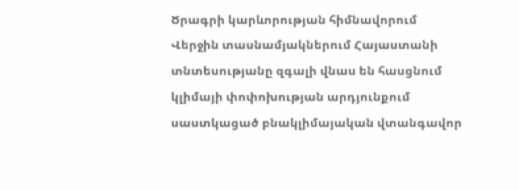Ծրագրի կարևորության հիմնավորում
Վերջին տասնամյակներում Հայաստանի տնտեսությանը զգալի վնաս են հասցնում կլիմայի փոփոխության արդյունքում սաստկացած բնակլիմայական վտանգավոր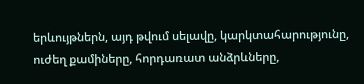երևույթներն, այդ թվում սելավը, կարկտահարությունը, ուժեղ քամիները, հորդառատ անձրևները,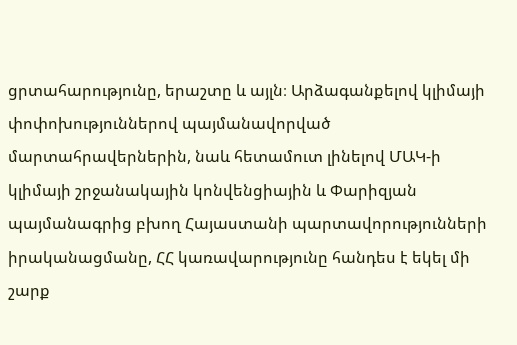ցրտահարությունը, երաշտը և այլն։ Արձագանքելով կլիմայի փոփոխություններով պայմանավորված մարտահրավերներին, նաև հետամուտ լինելով ՄԱԿ-ի կլիմայի շրջանակային կոնվենցիային և Փարիզյան պայմանագրից բխող Հայաստանի պարտավորությունների իրականացմանը, ՀՀ կառավարությունը հանդես է եկել մի շարք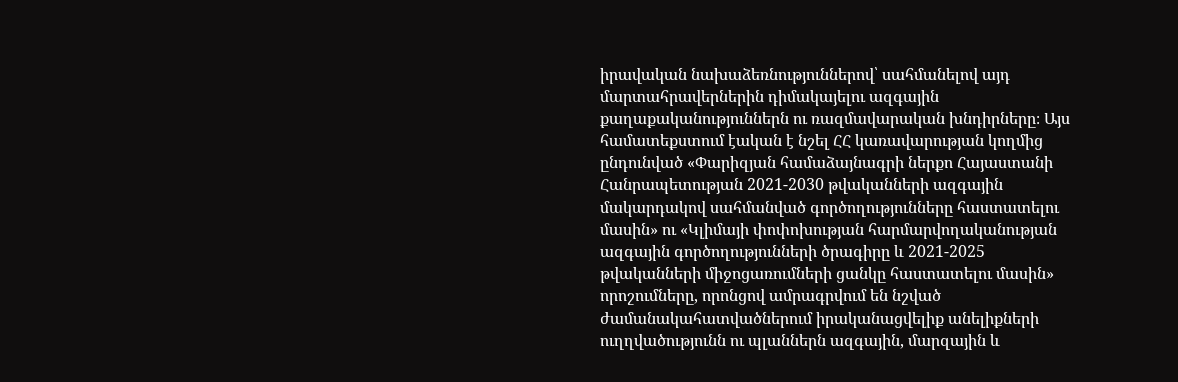իրավական նախաձեռնություններով՝ սահմանելով այդ մարտահրավերներին դիմակայելու ազգային քաղաքականություններն ու ռազմավարական խնդիրները։ Այս համատեքստում էական է նշել ՀՀ կառավարության կողմից ընդունված «Փարիզյան համաձայնագրի ներքո Հայաստանի Հանրապետության 2021-2030 թվականների ազգային մակարդակով սահմանված գործողությունները հաստատելու մասին» ու «Կլիմայի փոփոխության հարմարվողականության ազգային գործողությունների ծրագիրը և 2021-2025 թվականների միջոցառումների ցանկը հաստատելու մասին» որոշումները, որոնցով ամրագրվում են նշված ժամանակահատվածներում իրականացվելիք անելիքների ուղղվածությունն ու պլաններն ազգային, մարզային և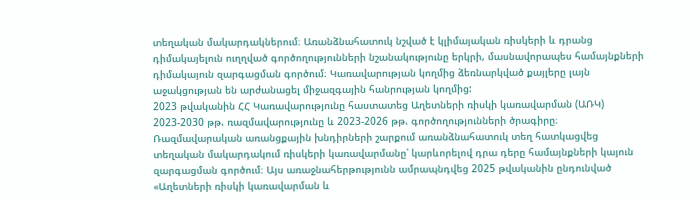տեղական մակարդակներում։ Առանձնահատուկ նշված է կլիմայական ռիսկերի և դրանց դիմակայելուն ուղղված գործողությունների նշանակությունը երկրի, մասնավորապես համայնքների դիմակայուն զարգացման գործում։ Կառավարության կողմից ձեռնարկված քայլերը լայն աջակցության են արժանացել միջազգային հանրության կողմից:
2023 թվականին ՀՀ Կառավարությունը հաստատեց Աղետների ռիսկի կառավարման (ԱՌԿ) 2023-2030 թթ. ռազմավարությունը և 2023-2026 թթ. գործողությունների ծրագիրը։ Ռազմավարական առանցքային խնդիրների շարքում առանձնահատուկ տեղ հատկացվեց տեղական մակարդակում ռիսկերի կառավարմանը՝ կարևորելով դրա դերը համայնքների կայուն զարգացման գործում։ Այս առաջնահերթությունն ամրապնդվեց 2025 թվականին ընդունված «Աղետների ռիսկի կառավարման և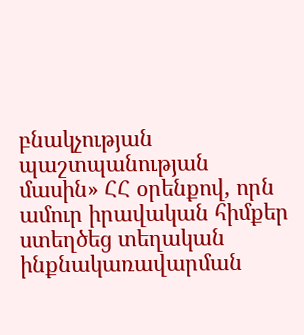բնակչության պաշտպանության մասին» ՀՀ օրենքով, որն ամուր իրավական հիմքեր ստեղծեց տեղական ինքնակառավարման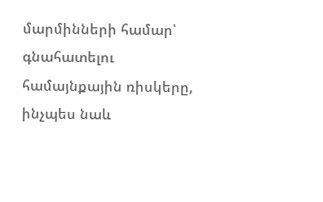մարմինների համար՝ գնահատելու համայնքային ռիսկերը, ինչպես նաև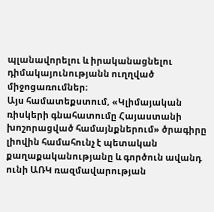պլանավորելու և իրականացնելու դիմակայունությանն ուղղված միջոցառումներ։
Այս համատեքստում, «Կլիմայական ռիսկերի գնահատումը Հայաստանի խոշորացված համայնքներում» ծրագիրը լիովին համահունչ է պետական քաղաքականությանը և գործուն ավանդ ունի ԱՌԿ ռազմավարության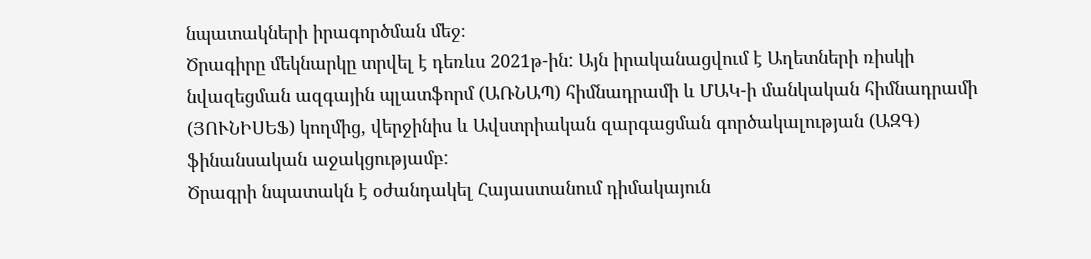նպատակների իրագործման մեջ։
Ծրագիրը մեկնարկը տրվել է դեռևս 2021թ-ին: Այն իրականացվում է Աղետների ռիսկի նվազեցման ազգային պլատֆորմ (ԱՌՆԱՊ) հիմնադրամի և ՄԱԿ-ի մանկական հիմնադրամի (ՅՈՒՆԻՍԵՖ) կողմից, վերջինիս և Ավստրիական զարգացման գործակալության (ԱԶԳ) ֆինանսական աջակցությամբ:
Ծրագրի նպատակն է օժանդակել Հայաստանում դիմակայուն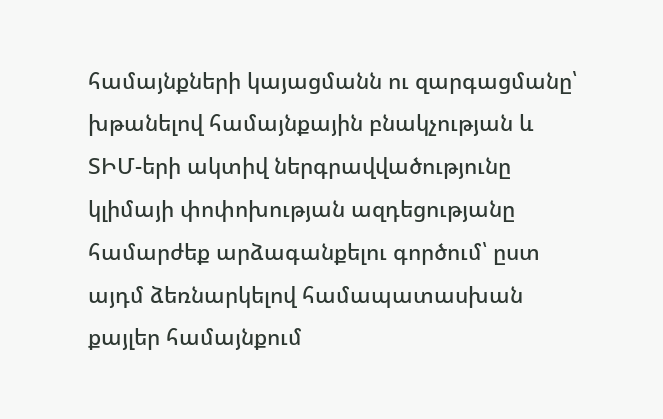համայնքների կայացմանն ու զարգացմանը՝ խթանելով համայնքային բնակչության և ՏԻՄ-երի ակտիվ ներգրավվածությունը կլիմայի փոփոխության ազդեցությանը համարժեք արձագանքելու գործում՝ ըստ այդմ ձեռնարկելով համապատասխան քայլեր համայնքում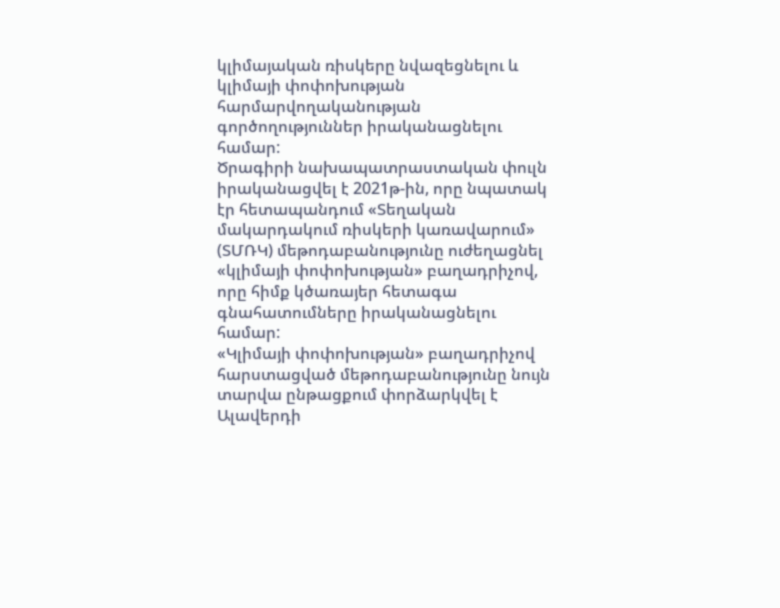կլիմայական ռիսկերը նվազեցնելու և կլիմայի փոփոխության հարմարվողականության գործողություններ իրականացնելու համար:
Ծրագիրի նախապատրաստական փուլն իրականացվել է 2021թ-ին, որը նպատակ էր հետապանդում «Տեղական մակարդակում ռիսկերի կառավարում» (ՏՄՌԿ) մեթոդաբանությունը ուժեղացնել «կլիմայի փոփոխության» բաղադրիչով, որը հիմք կծառայեր հետագա գնահատումները իրականացնելու համար:
«Կլիմայի փոփոխության» բաղադրիչով հարստացված մեթոդաբանությունը նույն տարվա ընթացքում փորձարկվել է Ալավերդի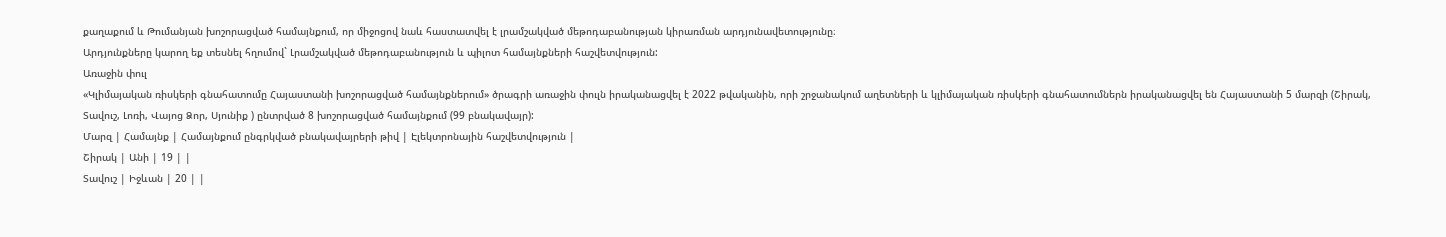քաղաքում և Թումանյան խոշորացված համայնքում, որ միջոցով նաև հաստատվել է լրամշակված մեթոդաբանության կիրառման արդյունավետությունը։
Արդյունքները կարող եք տեսնել հղումով` Լրամշակված մեթոդաբանություն և պիլոտ համայնքների հաշվետվություն:
Առաջին փուլ
«Կլիմայական ռիսկերի գնահատումը Հայաստանի խոշորացված համայնքներում» ծրագրի առաջին փուլն իրականացվել է 2022 թվականին, որի շրջանակում աղետների և կլիմայական ռիսկերի գնահատումներն իրականացվել են Հայաստանի 5 մարզի (Շիրակ, Տավուշ, Լոռի, Վայոց Ձոր, Սյունիք ) ընտրված 8 խոշորացված համայնքում (99 բնակավայր):
Մարզ | Համայնք | Համայնքում ընգրկված բնակավայրերի թիվ | Էլեկտրոնային հաշվետվություն |
Շիրակ | Անի | 19 | |
Տավուշ | Իջևան | 20 | |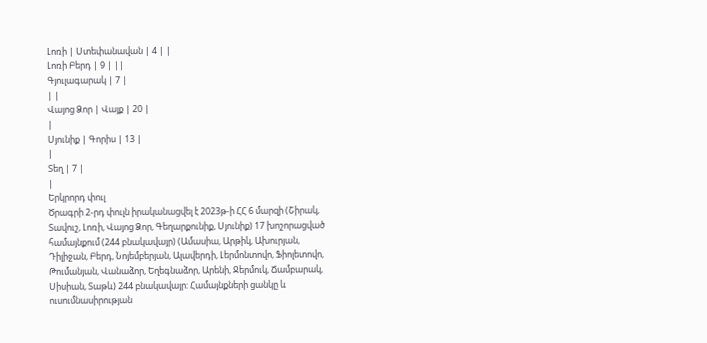Լոռի | Ստեփանավան | 4 | |
Լոռի Բերդ | 9 | ||
Գյուլագարակ | 7 |
| |
Վայոց Ձոր | Վայք | 20 |
|
Սյունիք | Գորիս | 13 |
|
Տեղ | 7 |
|
Երկրորդ փուլ
Ծրագրի 2-րդ փուլն իրականացվել է 2023թ-ի ՀՀ 6 մարզի (Շիրակ, Տավուշ, Լոռի, Վայոց Ձոր, Գեղարքունիք, Սյունիք) 17 խոշորացված համայնքում (244 բնակավայր) (Ամասիա, Արթիկ, Ախուրյան, Դիլիջան, Բերդ, Նոյեմբերյան, Ալավերդի, Լերմոնտովո, Ֆիոլետովո, Թումանյան, Վանաձոր, Եղեգնաձոր, Արենի, Ջերմուկ, Ճամբարակ, Սիսիան, Տաթև) 244 բնակավայր: Համայնքների ցանկը և ուսումնասիրության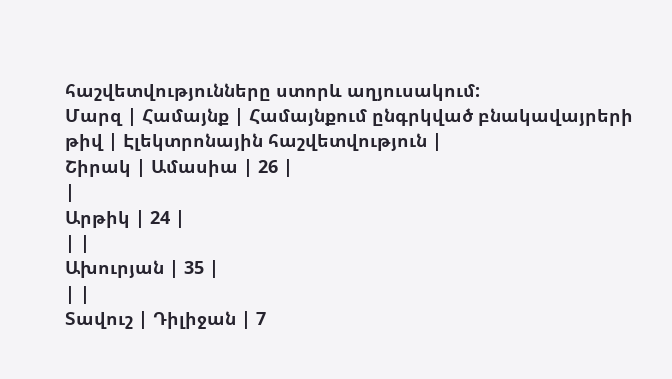հաշվետվությունները ստորև աղյուսակում:
Մարզ | Համայնք | Համայնքում ընգրկված բնակավայրերի թիվ | Էլեկտրոնային հաշվետվություն |
Շիրակ | Ամասիա | 26 |
|
Արթիկ | 24 |
| |
Ախուրյան | 35 |
| |
Տավուշ | Դիլիջան | 7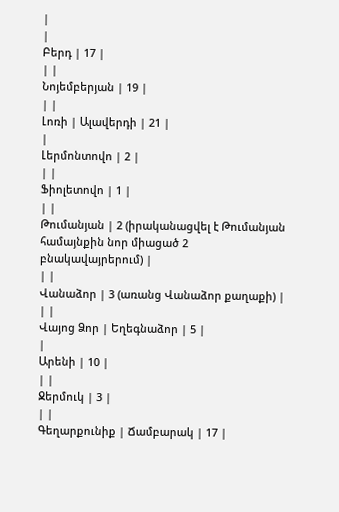|
|
Բերդ | 17 |
| |
Նոյեմբերյան | 19 |
| |
Լոռի | Ալավերդի | 21 |
|
Լերմոնտովո | 2 |
| |
Ֆիոլետովո | 1 |
| |
Թումանյան | 2 (իրականացվել է Թումանյան համայնքին նոր միացած 2 բնակավայրերում) |
| |
Վանաձոր | 3 (առանց Վանաձոր քաղաքի) |
| |
Վայոց Ձոր | Եղեգնաձոր | 5 |
|
Արենի | 10 |
| |
Ջերմուկ | 3 |
| |
Գեղարքունիք | Ճամբարակ | 17 |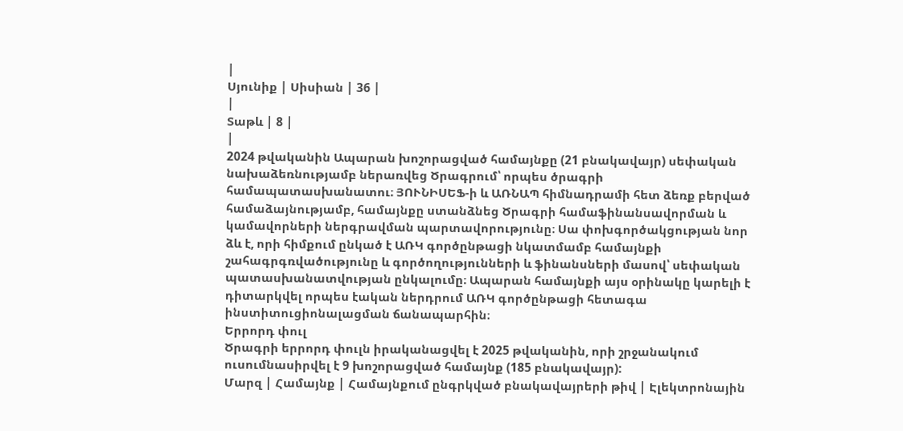|
Սյունիք | Սիսիան | 36 |
|
Տաթև | 8 |
|
2024 թվականին Ապարան խոշորացված համայնքը (21 բնակավայր) սեփական նախաձեռնությամբ ներառվեց Ծրագրում՝ որպես ծրագրի համապատասխանատու։ ՅՈՒՆԻՍԵՖ-ի և ԱՌՆԱՊ հիմնադրամի հետ ձեռք բերված համաձայնությամբ, համայնքը ստանձնեց Ծրագրի համաֆինանսավորման և կամավորների ներգրավման պարտավորությունը։ Սա փոխգործակցության նոր ձև է, որի հիմքում ընկած է ԱՌԿ գործընթացի նկատմամբ համայնքի շահագրգռվածությունը և գործողությունների և ֆինանսների մասով՝ սեփական պատասխանատվության ընկալումը։ Ապարան համայնքի այս օրինակը կարելի է դիտարկվել որպես էական ներդրում ԱՌԿ գործընթացի հետագա ինստիտուցիոնալացման ճանապարհին։
Երրորդ փուլ
Ծրագրի երրորդ փուլն իրականացվել է 2025 թվականին, որի շրջանակում ուսումնասիրվել է 9 խոշորացված համայնք (185 բնակավայր):
Մարզ | Համայնք | Համայնքում ընգրկված բնակավայրերի թիվ | Էլեկտրոնային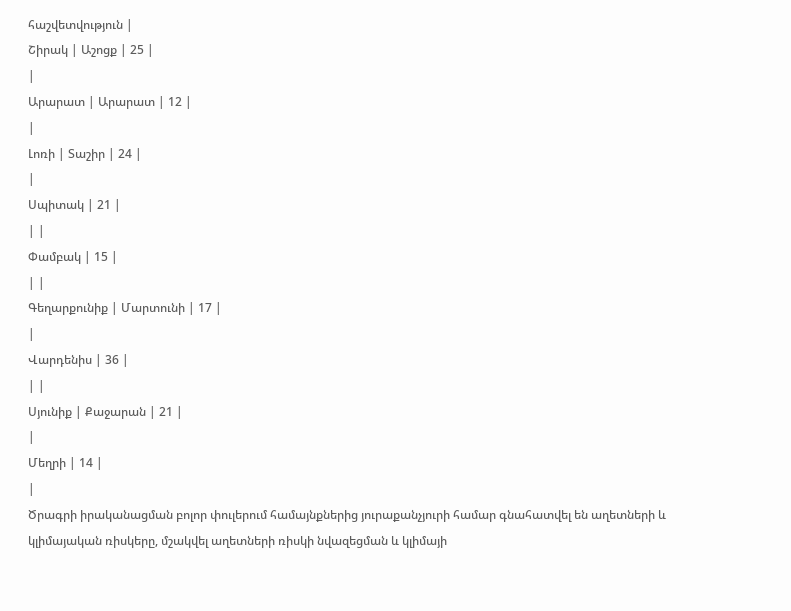հաշվետվություն |
Շիրակ | Աշոցք | 25 |
|
Արարատ | Արարատ | 12 |
|
Լոռի | Տաշիր | 24 |
|
Սպիտակ | 21 |
| |
Փամբակ | 15 |
| |
Գեղարքունիք | Մարտունի | 17 |
|
Վարդենիս | 36 |
| |
Սյունիք | Քաջարան | 21 |
|
Մեղրի | 14 |
|
Ծրագրի իրականացման բոլոր փուլերում համայնքներից յուրաքանչյուրի համար գնահատվել են աղետների և կլիմայական ռիսկերը, մշակվել աղետների ռիսկի նվազեցման և կլիմայի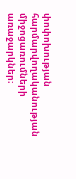փոփոխության հարմարվողականության միջոցառումների առաջարկներ։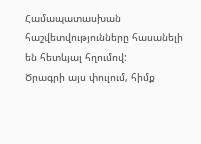Համապատասխան հաշվետվությունները հասանելի են հետևյալ հղումով:
Ծրագրի այս փուլում, հիմք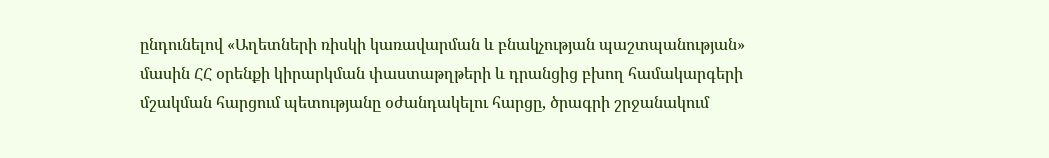ընդունելով «Աղետների ռիսկի կառավարման և բնակչության պաշտպանության» մասին ՀՀ օրենքի կիրարկման փաստաթղթերի և դրանցից բխող համակարգերի մշակման հարցում պետությանը օժանդակելու հարցը, ծրագրի շրջանակում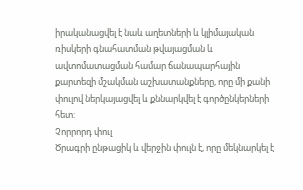իրականացվել է նաև աղետների և կլիմայական ռիսկերի գնահատման թվայացման և ավտոմատացման համար ճանապարհային քարտեզի մշակման աշխատանքները, որը մի քանի փուլով ներկայացվել և քննարկվել է գործընկերների հետ:
Չորրորդ փուլ
Ծրագրի ընթացիկ և վերջին փուլն է, որը մեկնարկել է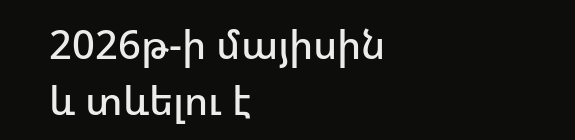2026թ-ի մայիսին և տևելու է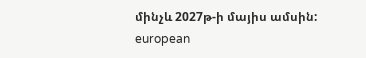մինչև 2027թ-ի մայիս ամսին:
european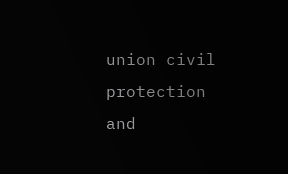union civil protection and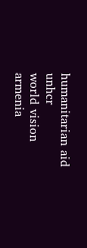humanitarian aid
unhcr
world vision armenia